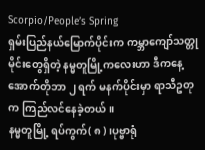Scorpio/People’s Spring
ရှမ်းပြည်နယ်မြောက်ပိုင်းက ကမ္ဘာကျော်သတ္တုမိုင်းတွေရှိတဲ့ နမ္မတူမြို့ကလေးဟာ ဒီကနေ့ အောက်တိုဘာ ၂ ရက် မနက်ပိုင်းမှာ ရာသီဥတုက ကြည်လင်နေခဲ့တယ်။
နမ္မတူမြို့ ရပ်ကွက်( ၈ ) ၊ပုဗ္ဗာရုံ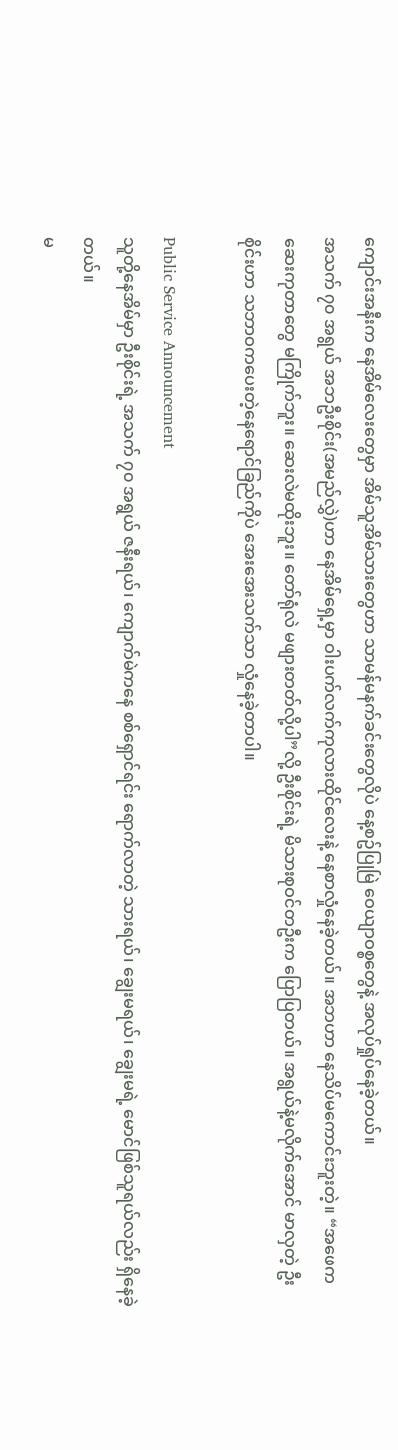ကျောင်းအနီးက နေအိမ်လေးတွေမှာ အိမ်သူအိမ်သားတွေဟာ သာမန်မနက်ခင်းတွေလိုပဲ နေ့စဥ်ပြုမြဲ ဝေယျာဝစ္စတွေနဲ့ အလုပ်ရှုပ်နေခဲ့တယ်။
အသက် ၇၀ အရွယ် အဘဦးစိုင်း(အမည်လွှဲ)ဟာ နေအိမ်ရှေ့မှာ ဝါးပက်လက်ကုလားထိုင်လေးနဲ့ နေစာလှုံနေခဲ့တယ်။ အဘဟာ နေသိပ်မကောင်းဘူးတဲ့။ “အဖေက ဆေးကုတာတွေ မကြိုက်ဘူး။ ဆေးလဲမထိုးဘူး။ တော်ရုံလဲ မဖျားတတ်လို့ပါ”လို့ ဦးစိုင်းရဲ့ မိသားစုဝင်တဦးက ပြောပြတယ်။ အရွယ်နဲ့မလိုက်အောင် မာလှတဲ့ ဦးစိုင်းဟာ သဘာဝကပေးတဲ့နေရောင်ခြည်ကိုပဲ အေးအေးသက်သာ လှုံနေခဲ့တာပါ။

Public Service Announcement
သူတို့နေအိမ်မှာ ဦးစိုင်းရဲ့ အသက် ၇၀ အရွယ် ဇနီးရယ်၊ ကျောက်မဲကနေ စစ်ရှောင်ရင်း ရောက်လာတဲ့ သားရယ်၊ ချွေးမရယ်၊ ချွေးမရဲ့ မောင်ဖြစ်သူရယ်လည်း ရှိနေခဲ့တယ်။
မ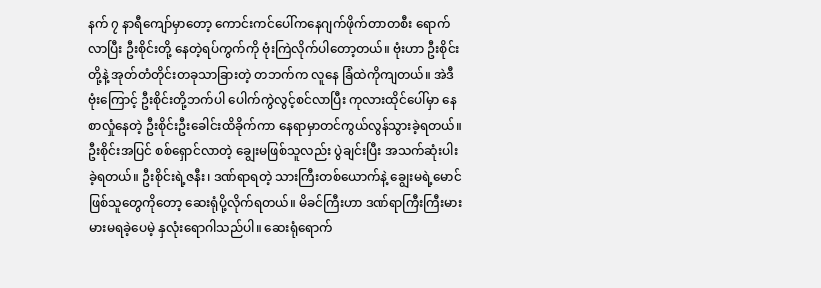နက် ၇ နာရီကျော်မှာတော့ ကောင်းကင်ပေါ်ကနေဂျက်ဖိုက်တာတစီး ရောက်လာပြီး ဦးစိုင်းတို့ နေတဲ့ရပ်ကွက်ကို ဗုံးကြဲလိုက်ပါတော့တယ်။ ဗုံးဟာ ဦးစိုင်းတို့နဲ့ အုတ်တံတိုင်းတခုသာခြားတဲ့ တဘက်က လူနေ ခြံထဲကိုကျတယ်။ အဲဒီဗုံးကြောင့် ဦးစိုင်းတို့ဘက်ပါ ပေါက်ကွဲလွင့်စင်လာပြီး ကုလားထိုင်ပေါ်မှာ နေစာလှုံနေတဲ့ ဦးစိုင်းဦးခေါင်းထိခိုက်ကာ နေရာမှာတင်ကွယ်လွန်သွားခဲ့ရတယ်။
ဦးစိုင်းအပြင် စစ်ရှောင်လာတဲ့ ချွေးမဖြစ်သူလည်း ပွဲချင်းပြီး အသက်ဆုံးပါးခဲ့ရတယ်။ ဦးစိုင်းရဲ့ဇနီး၊ ဒဏ်ရာရတဲ့ သားကြီးတစ်ယောက်နဲ့ ချွေးမရဲ့မောင်ဖြစ်သူတွေကိုတော့ ဆေးရုံပို့လိုက်ရတယ်။ မိခင်ကြီးဟာ ဒဏ်ရာကြီးကြီးမားမားမရခဲ့ပေမဲ့ နှလုံးရောဂါသည်ပါ။ ဆေးရုံရောက်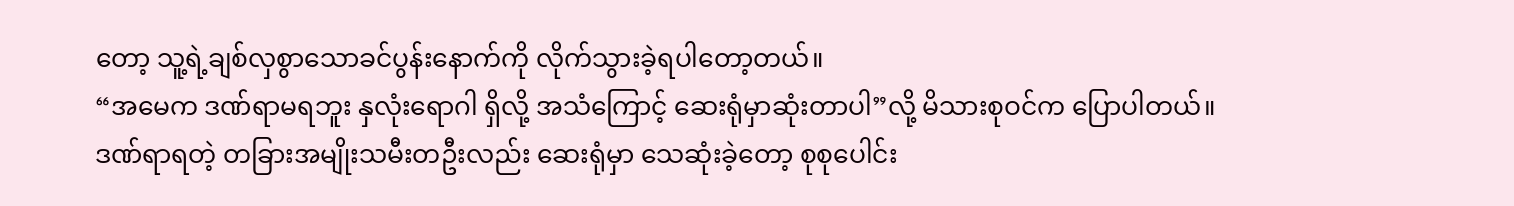တော့ သူ့ရဲ့ချစ်လှစွာသောခင်ပွန်းနောက်ကို လိုက်သွားခဲ့ရပါတော့တယ်။
“အမေက ဒဏ်ရာမရဘူး နှလုံးရောဂါ ရှိလို့ အသံကြောင့် ဆေးရုံမှာဆုံးတာပါ”လို့ မိသားစုဝင်က ပြောပါတယ်။
ဒဏ်ရာရတဲ့ တခြားအမျိုးသမီးတဦးလည်း ဆေးရုံမှာ သေဆုံးခဲ့တော့ စုစုပေါင်း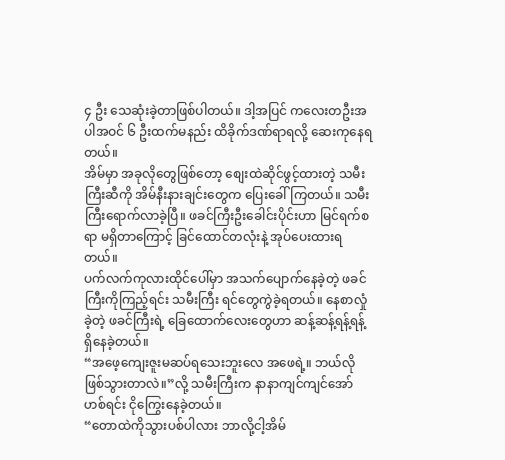၄ ဦး သေဆုံးခဲ့တာဖြစ်ပါတယ်။ ဒါ့အပြင် ကလေးတဦးအပါအဝင် ၆ ဦးထက်မနည်း ထိခိုက်ဒဏ်ရာရလို့ ဆေးကုနေရတယ်။
အိမ်မှာ အခုလိုတွေဖြစ်တော့ စျေးထဲဆိုင်ဖွင့်ထားတဲ့ သမီးကြီးဆီကို အိမ်နီးနားချင်းတွေက ပြေးခေါ်ကြတယ်။ သမီးကြီးရောက်လာခဲ့ပြီ။ ဖခင်ကြီးဦးခေါင်းပိုင်းဟာ မြင်ရက်စရာ မရှိတာကြောင့် ခြင်ထောင်တလုံးနဲ့ အုပ်ပေးထားရတယ်။
ပက်လက်ကုလားထိုင်ပေါ်မှာ အသက်ပျောက်နေခဲ့တဲ့ ဖခင်ကြီးကိုကြည့်ရင်း သမီးကြီး ရင်တွေကွဲခဲ့ရတယ်။ နေစာလှုံခဲ့တဲ့ ဖခင်ကြီးရဲ့ ခြေထောက်လေးတွေဟာ ဆန့်ဆန့်ရန့်ရန့် ရှိနေခဲ့တယ်။
“အဖေ့ကျေးဇူးမဆပ်ရသေးဘူးလေ အဖေရဲ့။ ဘယ်လိုဖြစ်သွားတာလဲ။”လို့ သမီးကြီးက နာနာကျင်ကျင်အော်ဟစ်ရင်း ငိုကြွေးနေခဲ့တယ်။
“တောထဲကိုသွားပစ်ပါလား ဘာလို့ငါ့အိမ်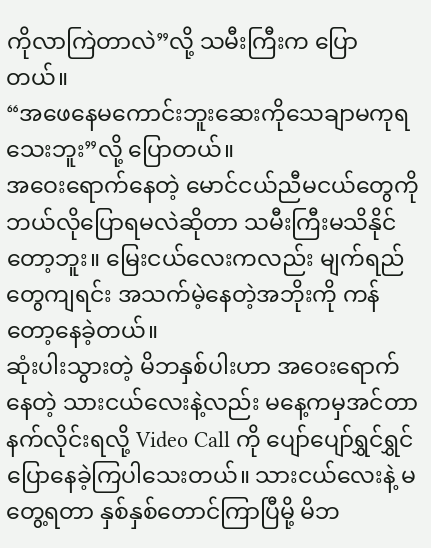ကိုလာကြဲတာလဲ”လို့ သမီးကြီးက ပြောတယ်။
“အဖေနေမကောင်းဘူးဆေးကိုသေချာမကုရသေးဘူး”လို့ ပြောတယ်။
အဝေးရောက်နေတဲ့ မောင်ငယ်ညီမငယ်တွေကို ဘယ်လိုပြောရမလဲဆိုတာ သမီးကြီးမသိနိုင်တော့ဘူး။ မြေးငယ်လေးကလည်း မျက်ရည်တွေကျရင်း အသက်မဲ့နေတဲ့အဘိုးကို ကန်တော့နေခဲ့တယ်။
ဆုံးပါးသွားတဲ့ မိဘနှစ်ပါးဟာ အဝေးရောက်နေတဲ့ သားငယ်လေးနဲ့လည်း မနေ့ကမှအင်တာနက်လိုင်းရလို့ Video Call ကို ပျော်ပျော်ရွှင်ရွှင်ပြောနေခဲ့ကြပါသေးတယ်။ သားငယ်လေးနဲ့ မတွေ့ရတာ နှစ်နှစ်တောင်ကြာပြီမို့ မိဘ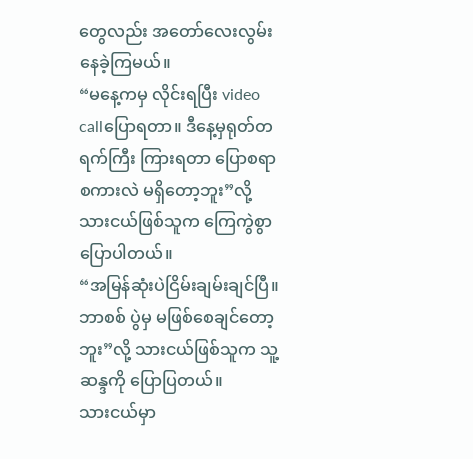တွေလည်း အတော်လေးလွမ်းနေခဲ့ကြမယ်။
“မနေ့ကမှ လိုင်းရပြီး video callပြောရတာ။ ဒီနေ့မှရုတ်တရက်ကြီး ကြားရတာ ပြောစရာစကားလဲ မရှိတော့ဘူး”လို့ သားငယ်ဖြစ်သူက ကြေကွဲစွာ ပြောပါတယ်။
“အမြန်ဆုံးပဲငြိမ်းချမ်းချင်ပြီ။ ဘာစစ် ပွဲမှ မဖြစ်စေချင်တော့ဘူး”လို့ သားငယ်ဖြစ်သူက သူ့ဆန္ဒကို ပြောပြတယ်။
သားငယ်မှာ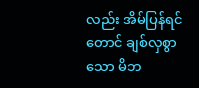လည်း အိမ်ပြန်ရင်တောင် ချစ်လှစွာသော မိဘ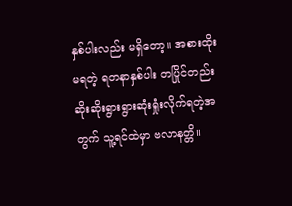နှစ်ပါးလည်း မရှိတော့။ အစားထိုးမရတဲ့ ရတနာနှစ်ပါး တပြိုင်တည်း ဆိုးဆိုးရွားရွားဆုံးရှုံးလိုက်ရတဲ့အတွက် သူ့ရင်ထဲမှာ ဗလာနတ္တိ။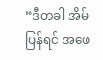“ဒီတခါ အိမ်ပြန်ရင် အဖေ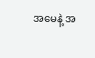အမေနဲ့ အ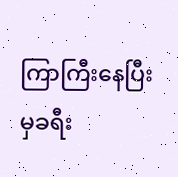ကြာကြီးနေပြီးမှခရီး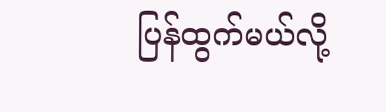ပြန်ထွက်မယ်လို့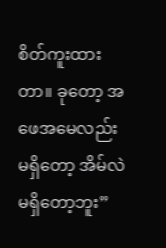စိတ်ကူးထားတာ။ ခုတော့ အဖေအမေလည်း မရှိတော့ အိမ်လဲမရှိတော့ဘူး”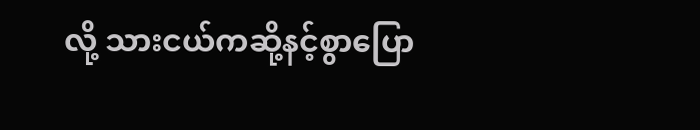လို့ သားငယ်ကဆို့နင့်စွာပြော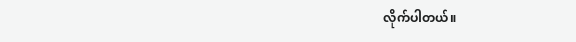လိုက်ပါတယ်။